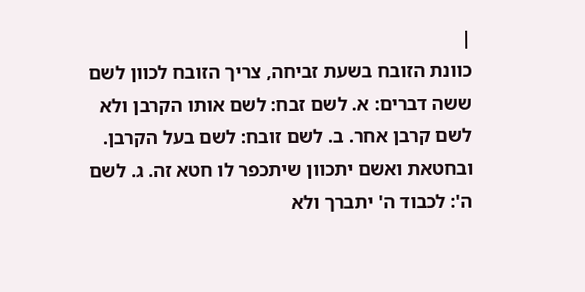|
כוונת הזובח בשעת זביחה, צריך הזובח לכוון לשם ששה דברים: א. לשם זבח: לשם אותו הקרבן ולא לשם קרבן אחר. ב. לשם זובח: לשם בעל הקרבן. ובחטאת ואשם יתכוון שיתכפר לו חטא זה. ג. לשם ה': לכבוד ה' יתברך ולא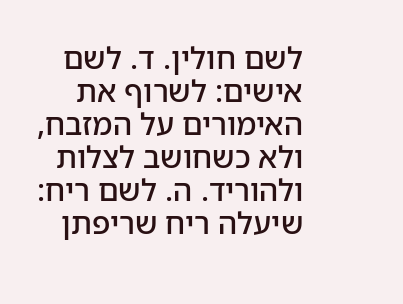לשם חולין. ד. לשם אישים: לשרוף את האימורים על המזבח, ולא כשחושב לצלות ולהוריד. ה. לשם ריח: שיעלה ריח שריפתן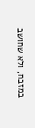במזבח, ולא שחושב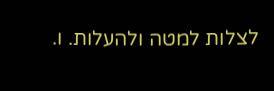לצלות למטה ולהעלות. ו.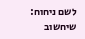לשם ניחוח: שיחשוב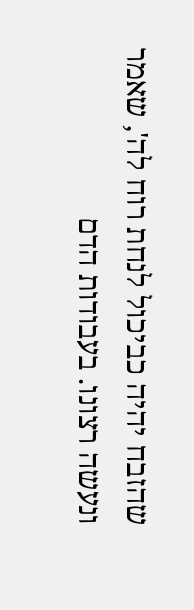שהזבח יהיה כביכול לנחת רוח לה', שאמר ונעשה רצונו. בעבודות הדם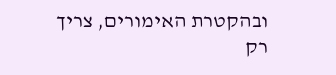ובהקטרת האימורים, צריך רק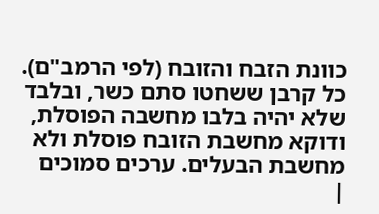כוונת הזבח והזובח (לפי הרמב"ם). כל קרבן ששחטו סתם כשר, ובלבד שלא יהיה בלבו מחשבה הפוסלת, ודוקא מחשבת הזובח פוסלת ולא מחשבת הבעלים. ערכים סמוכים
|